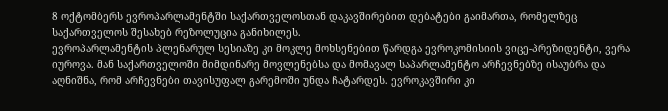8 ოქტომბერს ევროპარლამენტში საქართველოსთან დაკავშირებით დებატები გაიმართა, რომელზეც საქართველოს შესახებ რეზოლუცია განიხილეს.
ევროპარლამენტის პლენარულ სესიაზე კი მოკლე მოხსენებით წარდგა ევროკომისიის ვიცე-პრეზიდენტი, ვერა იუროვა. მან საქართველოში მიმდინარე მოვლენებსა და მომავალ საპარლამენტო არჩევნებზე ისაუბრა და აღნიშნა, რომ არჩევნები თავისუფალ გარემოში უნდა ჩატარდეს. ევროკავშირი კი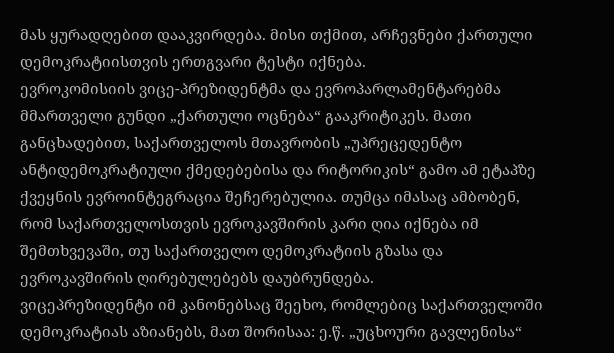მას ყურადღებით დააკვირდება. მისი თქმით, არჩევნები ქართული დემოკრატიისთვის ერთგვარი ტესტი იქნება.
ევროკომისიის ვიცე-პრეზიდენტმა და ევროპარლამენტარებმა მმართველი გუნდი „ქართული ოცნება“ გააკრიტიკეს. მათი განცხადებით, საქართველოს მთავრობის „უპრეცედენტო ანტიდემოკრატიული ქმედებებისა და რიტორიკის“ გამო ამ ეტაპზე ქვეყნის ევროინტეგრაცია შეჩერებულია. თუმცა იმასაც ამბობენ, რომ საქართველოსთვის ევროკავშირის კარი ღია იქნება იმ შემთხვევაში, თუ საქართველო დემოკრატიის გზასა და ევროკავშირის ღირებულებებს დაუბრუნდება.
ვიცეპრეზიდენტი იმ კანონებსაც შეეხო, რომლებიც საქართველოში დემოკრატიას აზიანებს, მათ შორისაა: ე.წ. „უცხოური გავლენისა“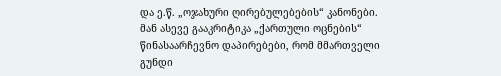და ე.წ. „ოჯახური ღირებულებების“ კანონები. მან ასევე გააკრიტიკა „ქართული ოცნების“ წინასაარჩევნო დაპირებები, რომ მმართველი გუნდი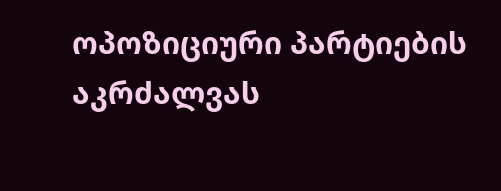ოპოზიციური პარტიების აკრძალვას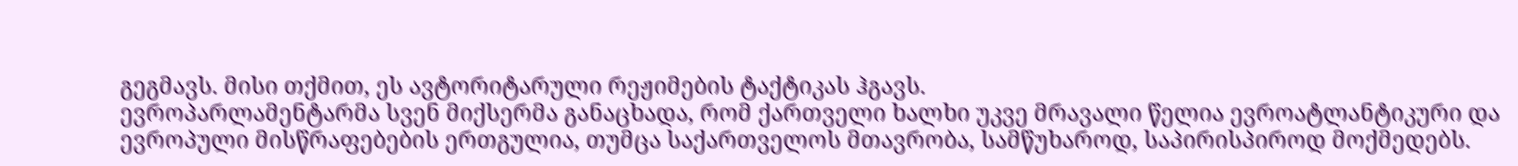გეგმავს. მისი თქმით, ეს ავტორიტარული რეჟიმების ტაქტიკას ჰგავს.
ევროპარლამენტარმა სვენ მიქსერმა განაცხადა, რომ ქართველი ხალხი უკვე მრავალი წელია ევროატლანტიკური და ევროპული მისწრაფებების ერთგულია, თუმცა საქართველოს მთავრობა, სამწუხაროდ, საპირისპიროდ მოქმედებს.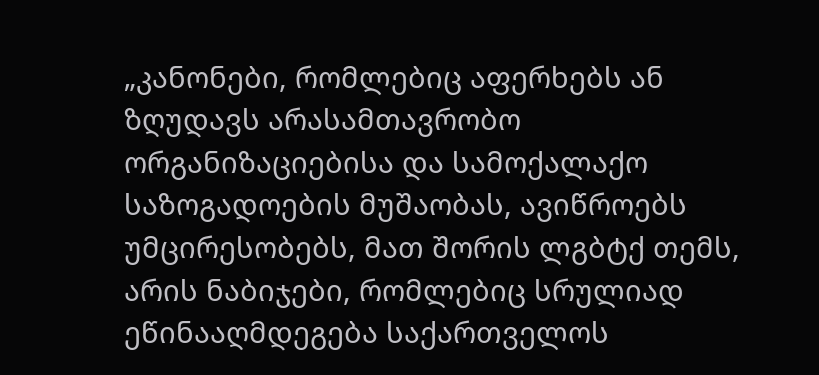„კანონები, რომლებიც აფერხებს ან ზღუდავს არასამთავრობო ორგანიზაციებისა და სამოქალაქო საზოგადოების მუშაობას, ავიწროებს უმცირესობებს, მათ შორის ლგბტქ თემს, არის ნაბიჯები, რომლებიც სრულიად ეწინააღმდეგება საქართველოს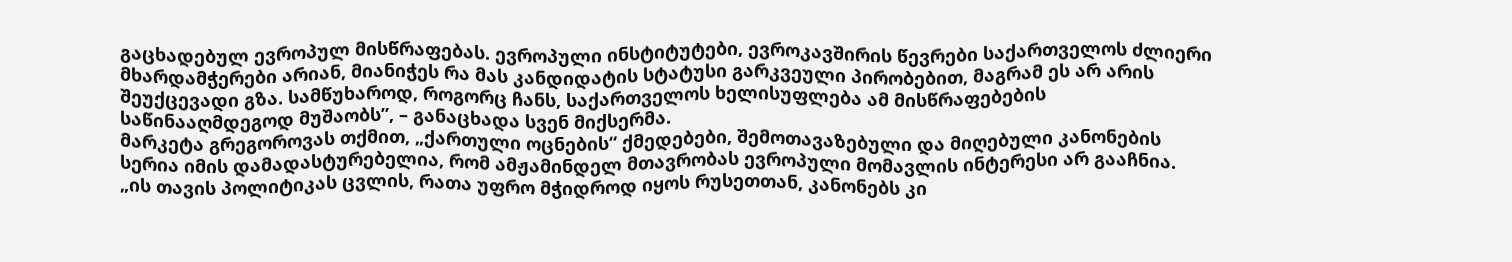გაცხადებულ ევროპულ მისწრაფებას. ევროპული ინსტიტუტები, ევროკავშირის წევრები საქართველოს ძლიერი მხარდამჭერები არიან, მიანიჭეს რა მას კანდიდატის სტატუსი გარკვეული პირობებით, მაგრამ ეს არ არის შეუქცევადი გზა. სამწუხაროდ, როგორც ჩანს, საქართველოს ხელისუფლება ამ მისწრაფებების საწინააღმდეგოდ მუშაობს”, – განაცხადა სვენ მიქსერმა.
მარკეტა გრეგოროვას თქმით, „ქართული ოცნების“ ქმედებები, შემოთავაზებული და მიღებული კანონების სერია იმის დამადასტურებელია, რომ ამჟამინდელ მთავრობას ევროპული მომავლის ინტერესი არ გააჩნია.
„ის თავის პოლიტიკას ცვლის, რათა უფრო მჭიდროდ იყოს რუსეთთან, კანონებს კი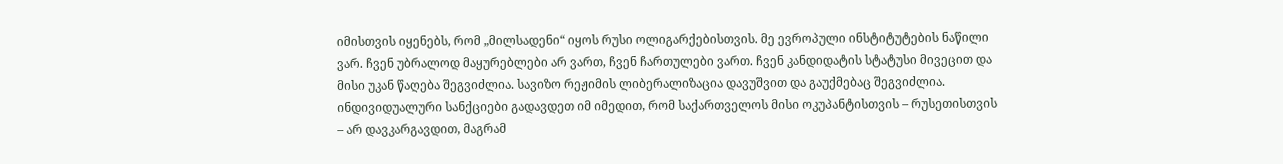იმისთვის იყენებს, რომ „მილსადენი“ იყოს რუსი ოლიგარქებისთვის. მე ევროპული ინსტიტუტების ნაწილი ვარ. ჩვენ უბრალოდ მაყურებლები არ ვართ, ჩვენ ჩართულები ვართ. ჩვენ კანდიდატის სტატუსი მივეცით და მისი უკან წაღება შეგვიძლია. სავიზო რეჟიმის ლიბერალიზაცია დავუშვით და გაუქმებაც შეგვიძლია. ინდივიდუალური სანქციები გადავდეთ იმ იმედით, რომ საქართველოს მისი ოკუპანტისთვის – რუსეთისთვის – არ დავკარგავდით, მაგრამ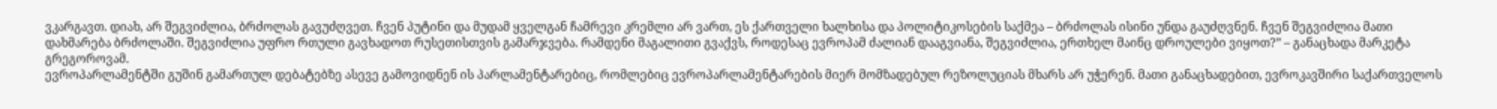ვკარგავთ. დიახ, არ შეგვიძლია, ბრძოლას გავუძღვეთ. ჩვენ პუტინი და მუდამ ყველგან ჩამრევი კრემლი არ ვართ, ეს ქართველი ხალხისა და პოლიტიკოსების საქმეა – ბრძოლას ისინი უნდა გაუძღვნენ. ჩვენ შეგვიძლია მათი დახმარება ბრძოლაში. შეგვიძლია უფრო რთული გავხადოთ რუსეთისთვის გამარჯვება. რამდენი მაგალითი გვაქვს, როდესაც ევროპამ ძალიან დააგვიანა, შეგვიძლია, ერთხელ მაინც დროულები ვიყოთ?” – განაცხადა მარკეტა გრეგოროვამ.
ევროპარლამენტში გუშინ გამართულ დებატებზე ასევე გამოვიდნენ ის პარლამენტარებიც, რომლებიც ევროპარლამენტარების მიერ მომზადებულ რეზოლუციას მხარს არ უჭერენ. მათი განაცხადებით, ევროკავშირი საქართველოს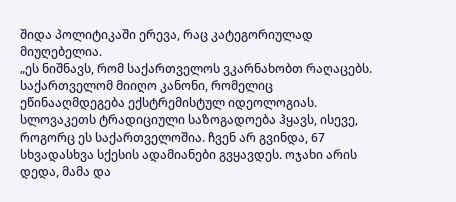შიდა პოლიტიკაში ერევა, რაც კატეგორიულად მიუღებელია.
„ეს ნიშნავს, რომ საქართველოს ვკარნახობთ რაღაცებს. საქართველომ მიიღო კანონი, რომელიც ეწინააღმდეგება ექსტრემისტულ იდეოლოგიას. სლოვაკეთს ტრადიციული საზოგადოება ჰყავს, ისევე, როგორც ეს საქართველოშია. ჩვენ არ გვინდა, 67 სხვადასხვა სქესის ადამიანები გვყავდეს. ოჯახი არის დედა, მამა და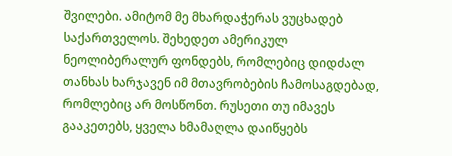შვილები. ამიტომ მე მხარდაჭერას ვუცხადებ საქართველოს. შეხედეთ ამერიკულ ნეოლიბერალურ ფონდებს, რომლებიც დიდძალ თანხას ხარჯავენ იმ მთავრობების ჩამოსაგდებად, რომლებიც არ მოსწონთ. რუსეთი თუ იმავეს გააკეთებს, ყველა ხმამაღლა დაიწყებს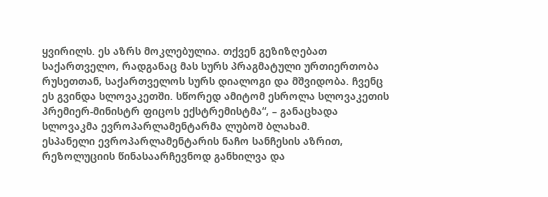ყვირილს. ეს აზრს მოკლებულია. თქვენ გეზიზღებათ საქართველო, რადგანაც მას სურს პრაგმატული ურთიერთობა რუსეთთან, საქართველოს სურს დიალოგი და მშვიდობა. ჩვენც ეს გვინდა სლოვაკეთში. სწორედ ამიტომ ესროლა სლოვაკეთის პრემიერ-მინისტრ ფიცოს ექსტრემისტმა“, – განაცხადა სლოვაკმა ევროპარლამენტარმა ლუბოშ ბლახამ.
ესპანელი ევროპარლამენტარის ნაჩო სანჩესის აზრით, რეზოლუციის წინასაარჩევნოდ განხილვა და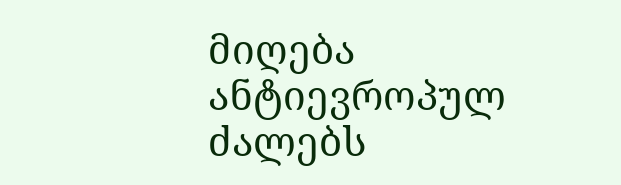მიღება ანტიევროპულ ძალებს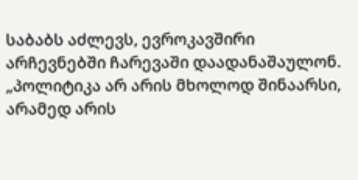საბაბს აძლევს, ევროკავშირი არჩევნებში ჩარევაში დაადანაშაულონ.
„პოლიტიკა არ არის მხოლოდ შინაარსი, არამედ არის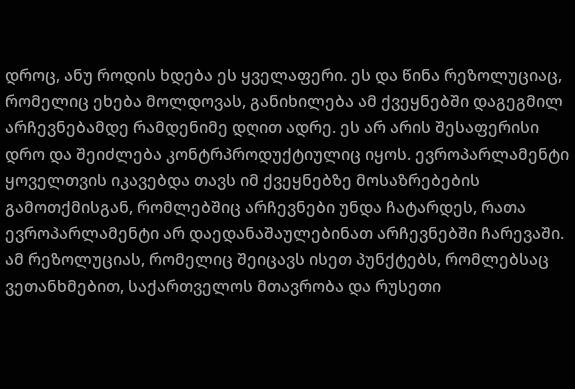დროც, ანუ როდის ხდება ეს ყველაფერი. ეს და წინა რეზოლუციაც, რომელიც ეხება მოლდოვას, განიხილება ამ ქვეყნებში დაგეგმილ არჩევნებამდე რამდენიმე დღით ადრე. ეს არ არის შესაფერისი დრო და შეიძლება კონტრპროდუქტიულიც იყოს. ევროპარლამენტი ყოველთვის იკავებდა თავს იმ ქვეყნებზე მოსაზრებების გამოთქმისგან, რომლებშიც არჩევნები უნდა ჩატარდეს, რათა ევროპარლამენტი არ დაედანაშაულებინათ არჩევნებში ჩარევაში. ამ რეზოლუციას, რომელიც შეიცავს ისეთ პუნქტებს, რომლებსაც ვეთანხმებით, საქართველოს მთავრობა და რუსეთი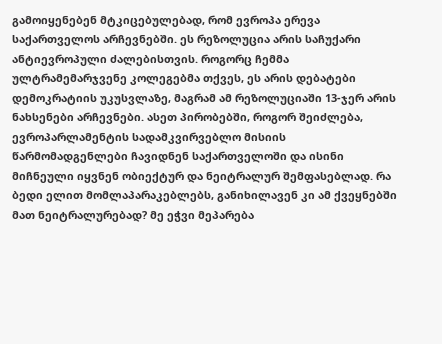გამოიყენებენ მტკიცებულებად, რომ ევროპა ერევა საქართველოს არჩევნებში. ეს რეზოლუცია არის საჩუქარი ანტიევროპული ძალებისთვის. როგორც ჩემმა ულტრამემარჯვენე კოლეგებმა თქვეს, ეს არის დებატები დემოკრატიის უკუსვლაზე, მაგრამ ამ რეზოლუციაში 13-ჯერ არის ნახსენები არჩევნები. ასეთ პირობებში, როგორ შეიძლება, ევროპარლამენტის სადამკვირვებლო მისიის წარმომადგენლები ჩავიდნენ საქართველოში და ისინი მიჩნეული იყვნენ ობიექტურ და ნეიტრალურ შემფასებლად. რა ბედი ელით მომლაპარაკებლებს, განიხილავენ კი ამ ქვეყნებში მათ ნეიტრალურებად? მე ეჭვი მეპარება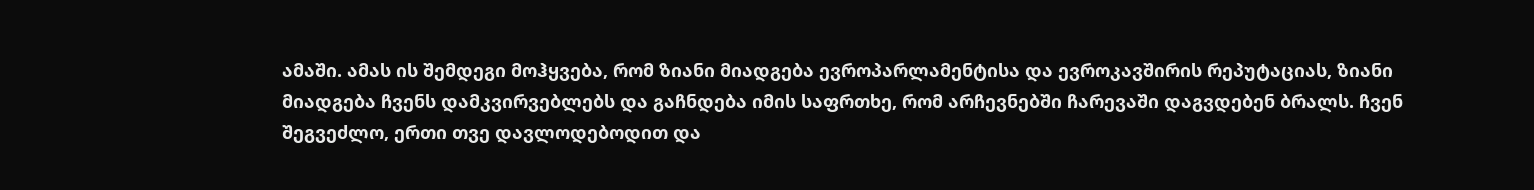ამაში. ამას ის შემდეგი მოჰყვება, რომ ზიანი მიადგება ევროპარლამენტისა და ევროკავშირის რეპუტაციას, ზიანი მიადგება ჩვენს დამკვირვებლებს და გაჩნდება იმის საფრთხე, რომ არჩევნებში ჩარევაში დაგვდებენ ბრალს. ჩვენ შეგვეძლო, ერთი თვე დავლოდებოდით და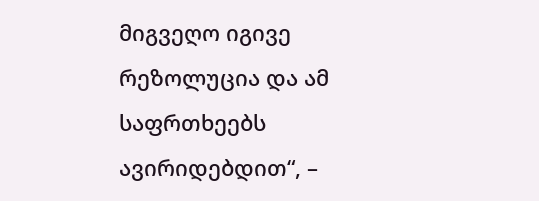მიგვეღო იგივე რეზოლუცია და ამ საფრთხეებს ავირიდებდით“, –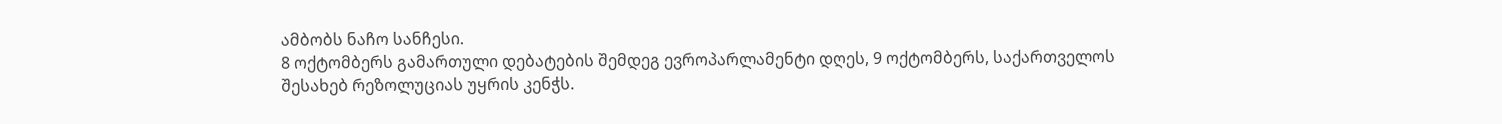ამბობს ნაჩო სანჩესი.
8 ოქტომბერს გამართული დებატების შემდეგ ევროპარლამენტი დღეს, 9 ოქტომბერს, საქართველოს შესახებ რეზოლუციას უყრის კენჭს.